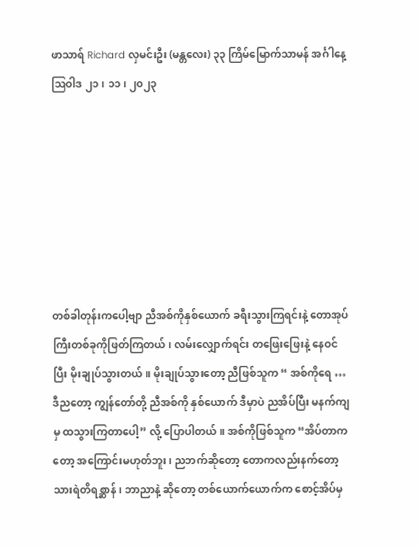ဖာသာရ် Richard လှမင်းဦး (မန္တလေး) ၃၃ ကြိမ်မြောက်သာမန် အင်္ဂါနေ့ ဩဝါဒ ၂၁၊ ၁၁၊ ၂၀၂၃







တစ်ခါတုန်းကပေါ့ဗျာ ညီအစ်ကိုနှစ်ယောက် ခရီးသွားကြရင်းနဲ့ တောအုပ်ကြီးတစ်ခုကိုဖြတ်ကြတယ်၊ လမ်းလျှောက်ရင်း တဖြေးဖြေးနဲ့ နေဝင်ပြီး မိုးချုပ်သွားတယ်။ မိုးချုပ်သွားတော့ ညီဖြစ်သူက “ အစ်ကိုရေ … ဒီညတော့ ကျွန်တော်တို့ ညီအစ်ကို နှစ်ယောက် ဒီမှာပဲ ညအိပ်ပြီး မနက်ကျမှ ထသွားကြတာပေါ့” လို့ ပြောပါတယ်။ အစ်ကိုဖြစ်သူက “အိပ်တာကတော့ အကြောင်းမဟုတ်ဘူး၊ ညဘက်ဆိုတော့ တောကလည်းနက်တော့ သားရဲတိရစ္ဆာန်၊ ဘာညာနဲ့ ဆိုတော့ တစ်ယောက်ယောက်က စောင့်အိပ်မှ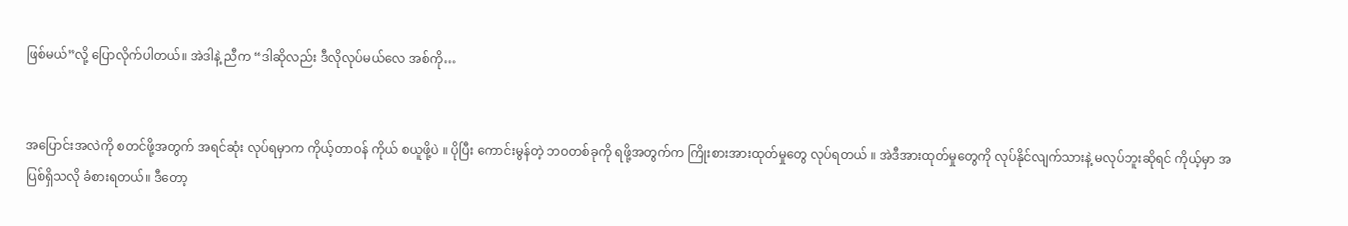ဖြစ်မယ်”လို့ ပြောလိုက်ပါတယ်။ အဲဒါနဲ့ ညီက “ဒါဆိုလည်း ဒီလိုလုပ်မယ်လေ အစ်ကို…


အပြောင်းအလဲကို စတင်ဖို့အတွက် အရင်ဆုံး လုပ်ရမှာက ကိုယ့်တာဝန် ကိုယ် စယူဖို့ပဲ ။ ပိုပြီး ကောင်းမွန်တဲ့ ဘဝတစ်ခုကို ရဖို့အတွက်က ကြိုးစားအားထုတ်မှုတွေ လုပ်ရတယ် ။ အဲဒီအားထုတ်မှုတွေကို လုပ်နိုင်လျက်သားနဲ့ မလုပ်ဘူးဆိုရင် ကိုယ့်မှာ အပြစ်ရှိသလို ခံစားရတယ်။ ဒီတော့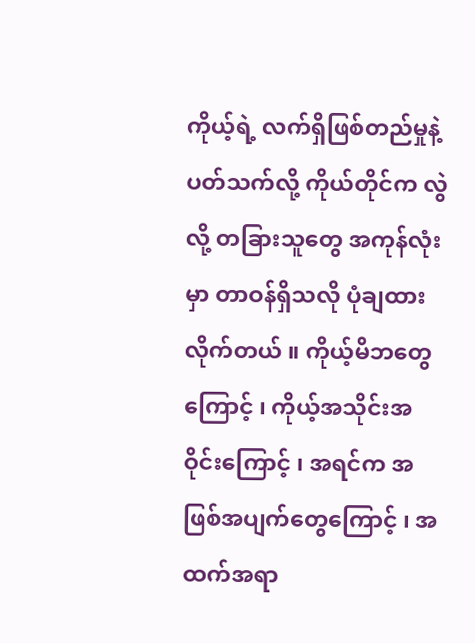ကိုယ့်ရဲ့ လက်ရှိဖြစ်တည်မှုနဲ့ ပတ်သက်လို့ ကိုယ်တိုင်က လွဲလို့ တခြားသူတွေ အကုန်လုံးမှာ တာဝန်ရှိသလို ပုံချထားလိုက်တယ် ။ ကိုယ့်မိဘတွေကြောင့် ၊ ကိုယ့်အသိုင်းအဝိုင်းကြောင့် ၊ အရင်က အဖြစ်အပျက်တွေကြောင့် ၊ အထက်အရာ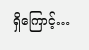ရှိကြောင့်…